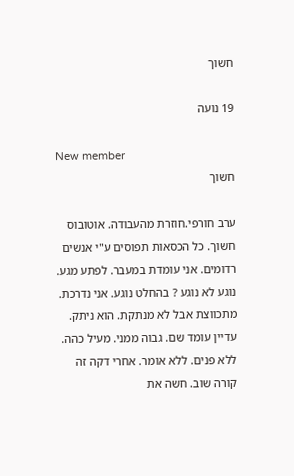חשוך

19 נועה

New member
חשוך

ערב חורפי.חוזרת מהעבודה. אוטובוס חשוך. כל הכסאות תפוסים ע"י אנשים רדומים. אני עומדת במעבר. לפתע מגע. נוגע לא נוגע ? בהחלט נוגע. אני נדרכת. מתכווצת אבל לא מנתקת. הוא ניתק. עדיין עומד שם. גבוה ממני. מעיל כהה. ללא פנים. ללא אומר. אחרי דקה זה קורה שוב. חשה את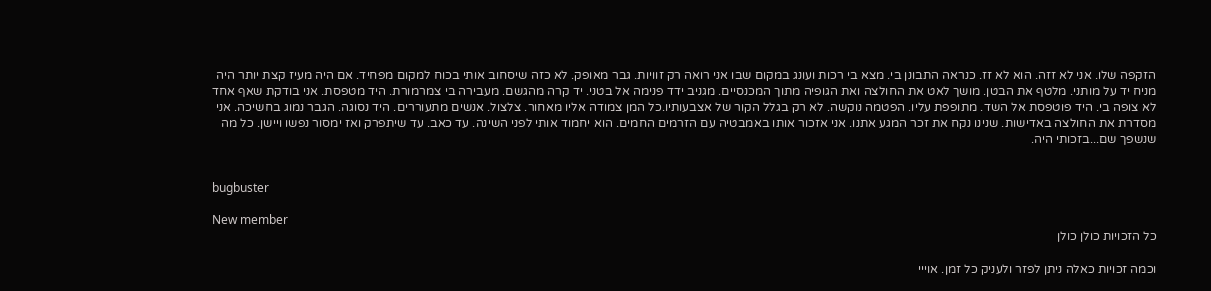הזקפה שלו. אני לא זזה. הוא לא זז. כנראה התבונן בי. מצא בי רכות ועונג במקום שבו אני רואה רק זוויות. גבר מאופק. לא כזה שיסחוב אותי בכוח למקום מפחיד. אם היה מעיז קצת יותר היה מניח יד על מותני. מלטף את הבטן. מושך לאט את החולצה ואת הגופיה מתוך המכנסיים. מגניב ידד פנימה אל בטני. יד קרה מהגשם. מעבירה בי צמרמורת. היד מטפסת. אני בודקת שאף אחד לא צופה בי. היד פוטפסת אל השד. מתופפת עליו. הפטמה נוקשה. לא רק בגלל הקור של אצבעותיו.כל המן צמודה אליו מאחור. צלצול. אנשים מתעוררים. היד נסוגה. הגבר נמוג בחשיכה. אני מסדרת את החולצה באדישות. שנינו נקח את זכר המגע אתנו. אני אזכור אותו באמבטיה עם הזרמים החמים. הוא יחמוד אותי לפני השינה. עד כאב. עד שיתפרק ואז ימסור נפשו ויישן. כל מה שנשפך שם...בזכותי היה.


bugbuster

New member
כל הזכויות כולן כולן

וכמה זכויות כאלה ניתן לפזר ולעניק כל זמן. אוייי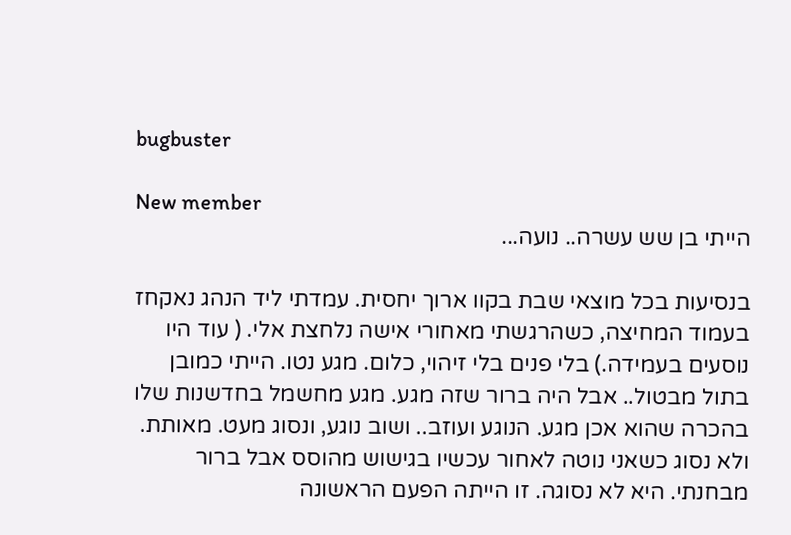bugbuster

New member
הייתי בן שש עשרה.. נועה...

בנסיעות בכל מוצאי שבת בקוו ארוך יחסית. עמדתי ליד הנהג נאקחז בעמוד המחיצה, כשהרגשתי מאחורי אישה נלחצת אלי. ( עוד היו נוסעים בעמידה.) בלי פנים בלי זיהוי, כלום. מגע נטו. הייתי כמובן בתול מבטול.. אבל היה ברור שזה מגע. מגע מחשמל בחדשנות שלו בהכרה שהוא אכן מגע. הנוגע ועוזב.. ושוב נוגע, ונסוג מעט. מאותת. ולא נסוג כשאני נוטה לאחור עכשיו בגישוש מהוסס אבל ברור מבחנתי. היא לא נסוגה. זו הייתה הפעם הראשונה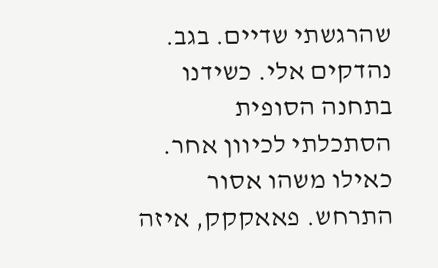שהרגשתי שדיים. בגב. נהדקים אלי. כשידנו בתחנה הסופית הסתכלתי לכיוון אחר. כאילו משהו אסור התרחש. פאאקקק, איזה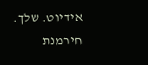אידיוט. שלך. חירמנת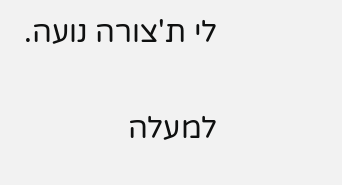לי ת'צורה נועה.

למעלה